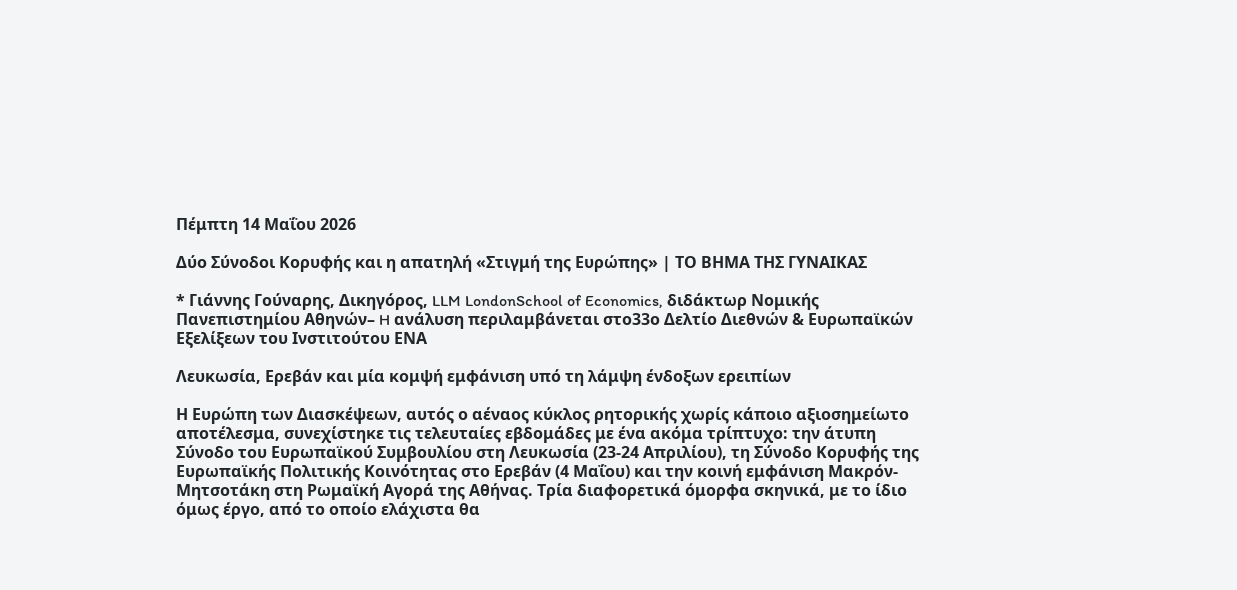Πέμπτη 14 Μαΐου 2026

Δύο Σύνοδοι Κορυφής και η απατηλή «Στιγμή της Ευρώπης» | ΤΟ ΒΗΜΑ ΤΗΣ ΓΥΝΑΙΚΑΣ

* Γιάννης Γούναρης, Δικηγόρος, LLM LondonSchool of Economics, διδάκτωρ Νομικής Πανεπιστημίου Αθηνών– H ανάλυση περιλαμβάνεται στο33ο Δελτίο Διεθνών & Ευρωπαϊκών Εξελίξεων του Ινστιτούτου ΕΝΑ

Λευκωσία, Ερεβάν και μία κομψή εμφάνιση υπό τη λάμψη ένδοξων ερειπίων

Η Ευρώπη των Διασκέψεων, αυτός ο αέναος κύκλος ρητορικής χωρίς κάποιο αξιοσημείωτο αποτέλεσμα, συνεχίστηκε τις τελευταίες εβδομάδες με ένα ακόμα τρίπτυχο: την άτυπη Σύνοδο του Ευρωπαϊκού Συμβουλίου στη Λευκωσία (23-24 Απριλίου), τη Σύνοδο Κορυφής της Ευρωπαϊκής Πολιτικής Κοινότητας στο Ερεβάν (4 Μαΐου) και την κοινή εμφάνιση Μακρόν-Μητσοτάκη στη Ρωμαϊκή Αγορά της Αθήνας. Τρία διαφορετικά όμορφα σκηνικά, με το ίδιο όμως έργο, από το οποίο ελάχιστα θα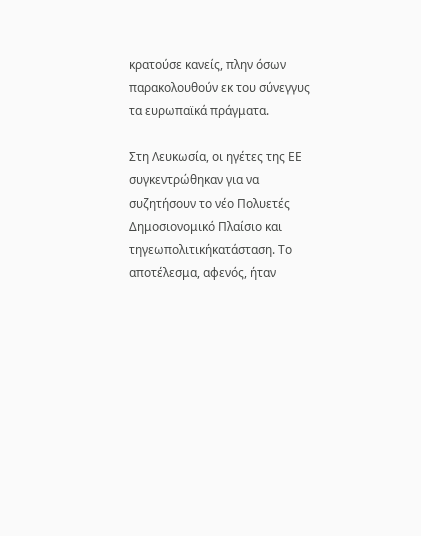κρατούσε κανείς, πλην όσων παρακολουθούν εκ του σύνεγγυς τα ευρωπαϊκά πράγματα.

Στη Λευκωσία, οι ηγέτες της ΕΕ συγκεντρώθηκαν για να συζητήσουν το νέο Πολυετές Δημοσιονομικό Πλαίσιο και τηγεωπολιτικήκατάσταση. Το αποτέλεσμα, αφενός, ήταν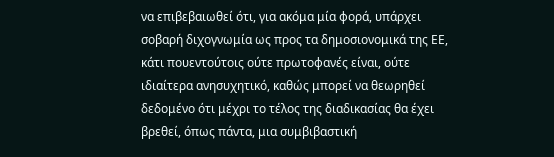να επιβεβαιωθεί ότι, για ακόμα μία φορά, υπάρχει σοβαρή διχογνωμία ως προς τα δημοσιονομικά της ΕΕ, κάτι πουεντούτοις ούτε πρωτοφανές είναι, ούτε ιδιαίτερα ανησυχητικό, καθώς μπορεί να θεωρηθεί δεδομένο ότι μέχρι το τέλος της διαδικασίας θα έχει βρεθεί, όπως πάντα, μια συμβιβαστική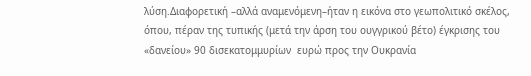λύση.Διαφορετική –αλλά αναμενόμενη–ήταν η εικόνα στο γεωπολιτικό σκέλος, όπου, πέραν της τυπικής (μετά την άρση του ουγγρικού βέτο) έγκρισης του «δανείου» 90 δισεκατομμυρίων  ευρώ προς την Ουκρανία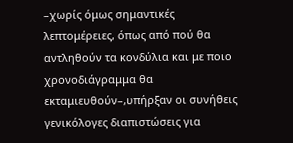–χωρίς όμως σημαντικές λεπτομέρειες, όπως από πού θα αντληθούν τα κονδύλια και με ποιο χρονοδιάγραμμα θα εκταμιευθούν–,υπήρξαν οι συνήθεις γενικόλογες διαπιστώσεις για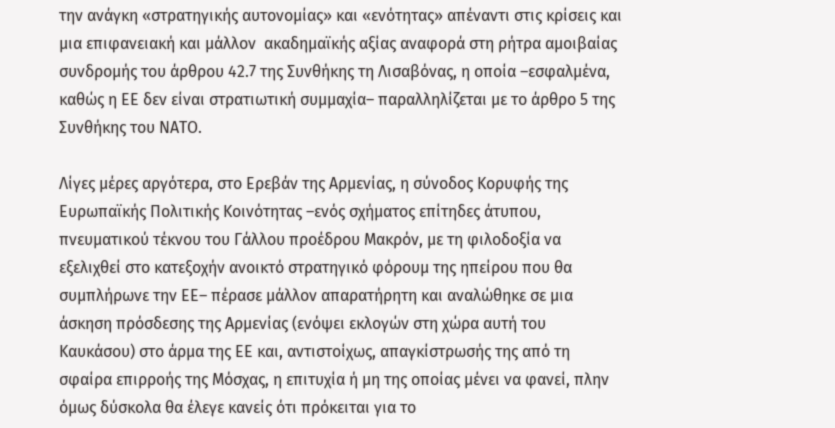την ανάγκη «στρατηγικής αυτονομίας» και «ενότητας» απέναντι στις κρίσεις και μια επιφανειακή και μάλλον  ακαδημαϊκής αξίας αναφορά στη ρήτρα αμοιβαίας συνδρομής του άρθρου 42.7 της Συνθήκης τη Λισαβόνας, η οποία –εσφαλμένα, καθώς η ΕΕ δεν είναι στρατιωτική συμμαχία– παραλληλίζεται με το άρθρο 5 της Συνθήκης του ΝΑΤΟ.

Λίγες μέρες αργότερα, στο Ερεβάν της Αρμενίας, η σύνοδος Κορυφής της Ευρωπαϊκής Πολιτικής Κοινότητας –ενός σχήματος επίτηδες άτυπου, πνευματικού τέκνου του Γάλλου προέδρου Μακρόν, με τη φιλοδοξία να εξελιχθεί στο κατεξοχήν ανοικτό στρατηγικό φόρουμ της ηπείρου που θα συμπλήρωνε την ΕΕ– πέρασε μάλλον απαρατήρητη και αναλώθηκε σε μια άσκηση πρόσδεσης της Αρμενίας (ενόψει εκλογών στη χώρα αυτή του Καυκάσου) στο άρμα της ΕΕ και, αντιστοίχως, απαγκίστρωσής της από τη σφαίρα επιρροής της Μόσχας, η επιτυχία ή μη της οποίας μένει να φανεί, πλην όμως δύσκολα θα έλεγε κανείς ότι πρόκειται για το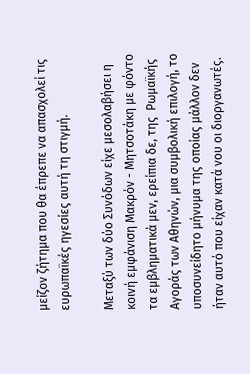μείζον ζήτημα που θα έπρεπε να απασχολεί τις ευρωπαϊκές ηγεσίες αυτή τη στιγμή.

Μεταξύ των δύο Συνόδων είχε μεσολαβήσει η κοινή εμφάνιση Μακρόν - Μητσοτάκη με φόντο τα εμβληματικά μεν, ερείπια δε, της  Ρωμαϊκής Αγοράς των Αθηνών, μια συμβολική επιλογή, το υποσυνείδητο μήνυμα της οποίας μάλλον δεν ήταν αυτό που είχαν κατά νου οι διοργανωτές.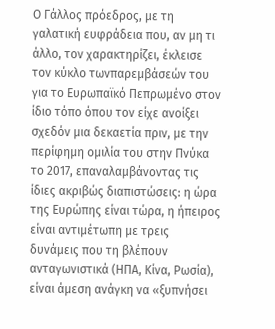Ο Γάλλος πρόεδρος, με τη γαλατική ευφράδεια που, αν μη τι άλλο, τον χαρακτηρίζει, έκλεισε τον κύκλο τωνπαρεμβάσεών του για το Ευρωπαϊκό Πεπρωμένο στον ίδιο τόπο όπου τον είχε ανοίξει σχεδόν μια δεκαετία πριν, με την περίφημη ομιλία του στην Πνύκα το 2017, επαναλαμβάνοντας τις ίδιες ακριβώς διαπιστώσεις: η ώρα της Ευρώπης είναι τώρα, η ήπειρος είναι αντιμέτωπη με τρεις δυνάμεις που τη βλέπουν ανταγωνιστικά (ΗΠΑ, Κίνα, Ρωσία), είναι άμεση ανάγκη να «ξυπνήσει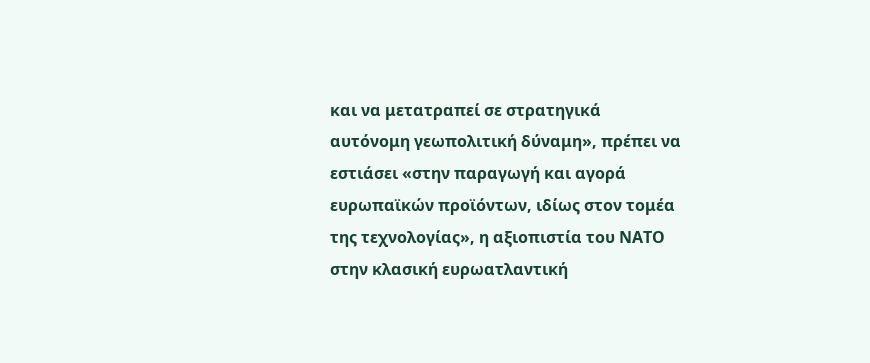και να μετατραπεί σε στρατηγικά αυτόνομη γεωπολιτική δύναμη», πρέπει να εστιάσει «στην παραγωγή και αγορά ευρωπαϊκών προϊόντων, ιδίως στον τομέα της τεχνολογίας», η αξιοπιστία του ΝΑΤΟ στην κλασική ευρωατλαντική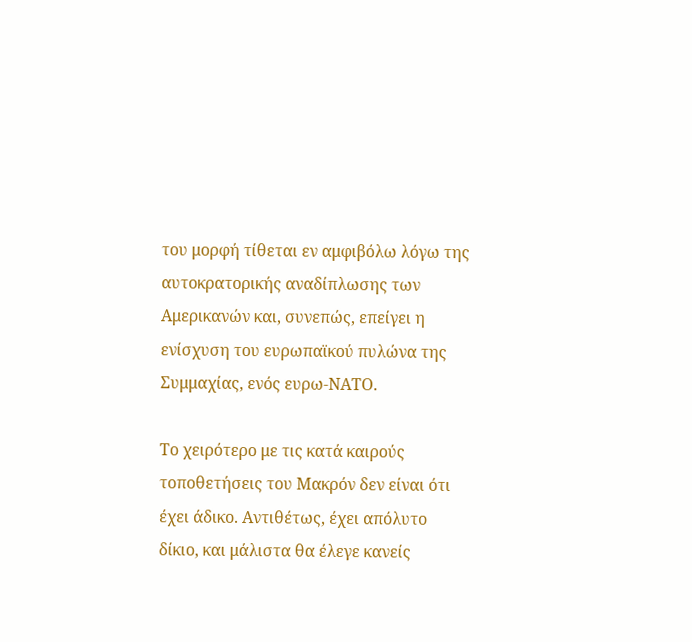του μορφή τίθεται εν αμφιβόλω λόγω της αυτοκρατορικής αναδίπλωσης των Αμερικανών και, συνεπώς, επείγει η ενίσχυση του ευρωπαϊκού πυλώνα της Συμμαχίας, ενός ευρω-ΝΑΤΟ.

Το χειρότερο με τις κατά καιρούς τοποθετήσεις του Μακρόν δεν είναι ότι έχει άδικο. Αντιθέτως, έχει απόλυτο δίκιο, και μάλιστα θα έλεγε κανείς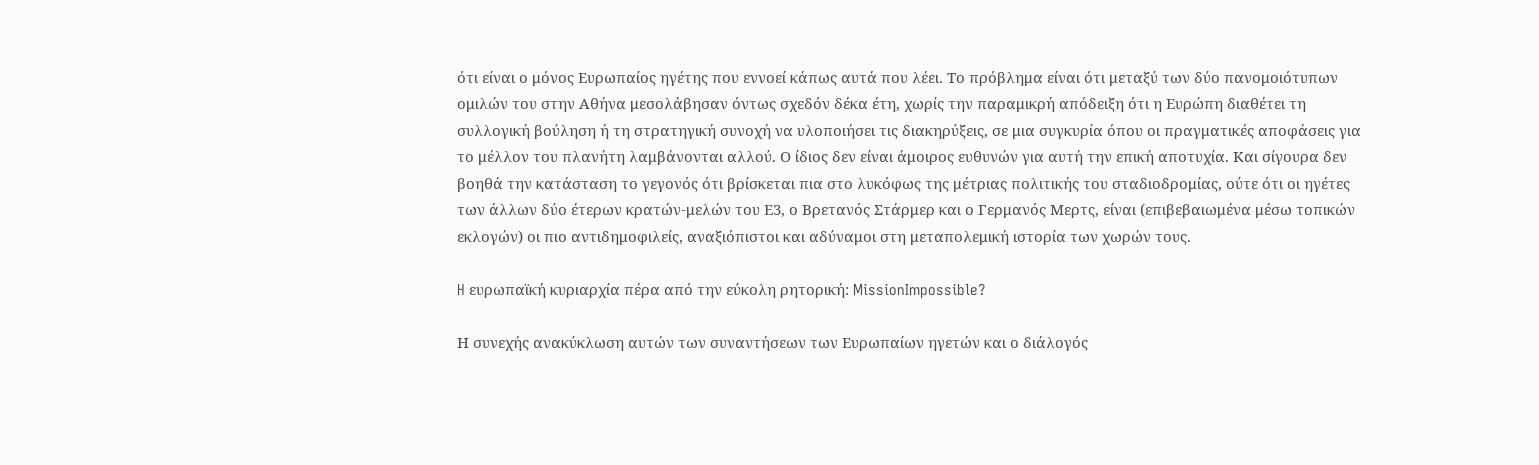ότι είναι ο μόνος Ευρωπαίος ηγέτης που εννοεί κάπως αυτά που λέει. Το πρόβλημα είναι ότι μεταξύ των δύο πανομοιότυπων ομιλών του στην Αθήνα μεσολάβησαν όντως σχεδόν δέκα έτη, χωρίς την παραμικρή απόδειξη ότι η Ευρώπη διαθέτει τη συλλογική βούληση ή τη στρατηγική συνοχή να υλοποιήσει τις διακηρύξεις, σε μια συγκυρία όπου οι πραγματικές αποφάσεις για το μέλλον του πλανήτη λαμβάνονται αλλού. Ο ίδιος δεν είναι άμοιρος ευθυνών για αυτή την επική αποτυχία. Και σίγουρα δεν βοηθά την κατάσταση το γεγονός ότι βρίσκεται πια στο λυκόφως της μέτριας πολιτικής του σταδιοδρομίας, ούτε ότι οι ηγέτες των άλλων δύο έτερων κρατών-μελών του Ε3, ο Βρετανός Στάρμερ και ο Γερμανός Μερτς, είναι (επιβεβαιωμένα μέσω τοπικών εκλογών) οι πιο αντιδημοφιλείς, αναξιόπιστοι και αδύναμοι στη μεταπολεμική ιστορία των χωρών τους.

H ευρωπαϊκή κυριαρχία πέρα από την εύκολη ρητορική: MissionImpossible?

Η συνεχής ανακύκλωση αυτών των συναντήσεων των Ευρωπαίων ηγετών και ο διάλογός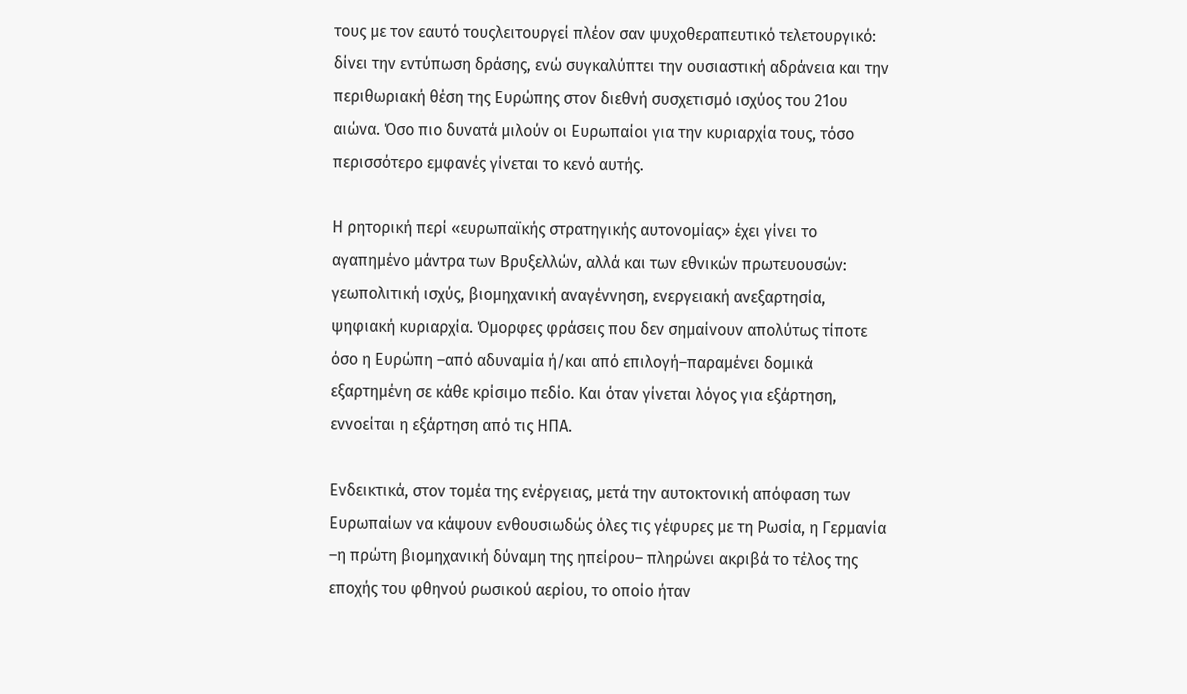τους με τον εαυτό τουςλειτουργεί πλέον σαν ψυχοθεραπευτικό τελετουργικό: δίνει την εντύπωση δράσης, ενώ συγκαλύπτει την ουσιαστική αδράνεια και την περιθωριακή θέση της Ευρώπης στον διεθνή συσχετισμό ισχύος του 21ου αιώνα. Όσο πιο δυνατά μιλούν οι Ευρωπαίοι για την κυριαρχία τους, τόσο περισσότερο εμφανές γίνεται το κενό αυτής.

Η ρητορική περί «ευρωπαϊκής στρατηγικής αυτονομίας» έχει γίνει το αγαπημένο μάντρα των Βρυξελλών, αλλά και των εθνικών πρωτευουσών: γεωπολιτική ισχύς, βιομηχανική αναγέννηση, ενεργειακή ανεξαρτησία, ψηφιακή κυριαρχία. Όμορφες φράσεις που δεν σημαίνουν απολύτως τίποτε όσο η Ευρώπη –από αδυναμία ή/και από επιλογή–παραμένει δομικά εξαρτημένη σε κάθε κρίσιμο πεδίο. Και όταν γίνεται λόγος για εξάρτηση, εννοείται η εξάρτηση από τις ΗΠΑ.

Ενδεικτικά, στον τομέα της ενέργειας, μετά την αυτοκτονική απόφαση των Ευρωπαίων να κάψουν ενθουσιωδώς όλες τις γέφυρες με τη Ρωσία, η Γερμανία –η πρώτη βιομηχανική δύναμη της ηπείρου– πληρώνει ακριβά το τέλος της εποχής του φθηνού ρωσικού αερίου, το οποίο ήταν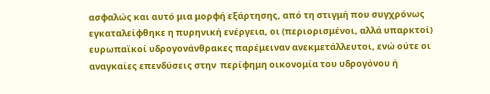ασφαλώς και αυτό μια μορφή εξάρτησης, από τη στιγμή που συγχρόνως εγκαταλείφθηκε η πυρηνική ενέργεια, οι (περιορισμένοι, αλλά υπαρκτοί) ευρωπαϊκοί υδρογονάνθρακες παρέμειναν ανεκμετάλλευτοι, ενώ ούτε οι αναγκαίες επενδύσεις στην  περίφημη οικονομία του υδρογόνου ή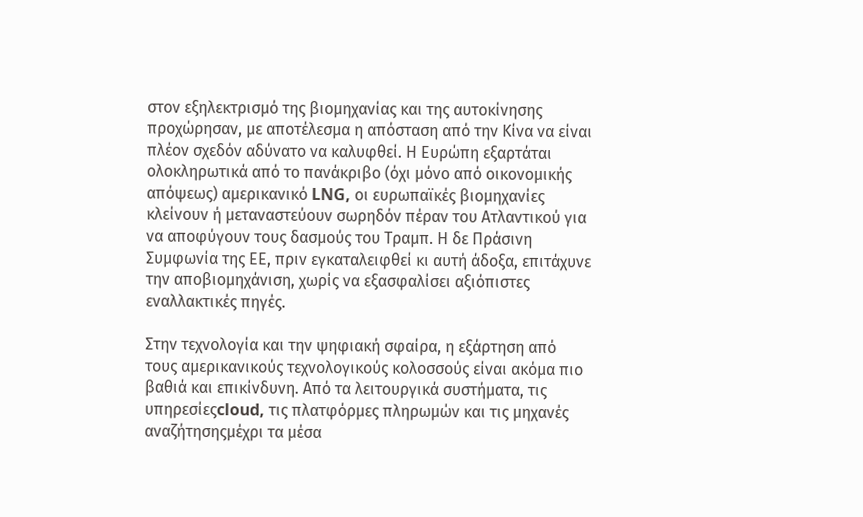στον εξηλεκτρισμό της βιομηχανίας και της αυτοκίνησης προχώρησαν, με αποτέλεσμα η απόσταση από την Κίνα να είναι πλέον σχεδόν αδύνατο να καλυφθεί. Η Ευρώπη εξαρτάται ολοκληρωτικά από το πανάκριβο (όχι μόνο από οικονομικής απόψεως) αμερικανικό LNG, οι ευρωπαϊκές βιομηχανίες κλείνουν ή μεταναστεύουν σωρηδόν πέραν του Ατλαντικού για να αποφύγουν τους δασμούς του Τραμπ. Η δε Πράσινη Συμφωνία της ΕΕ, πριν εγκαταλειφθεί κι αυτή άδοξα, επιτάχυνε την αποβιομηχάνιση, χωρίς να εξασφαλίσει αξιόπιστες εναλλακτικές πηγές.

Στην τεχνολογία και την ψηφιακή σφαίρα, η εξάρτηση από τους αμερικανικούς τεχνολογικούς κολοσσούς είναι ακόμα πιο βαθιά και επικίνδυνη. Από τα λειτουργικά συστήματα, τις υπηρεσίεςcloud, τις πλατφόρμες πληρωμών και τις μηχανές αναζήτησηςμέχρι τα μέσα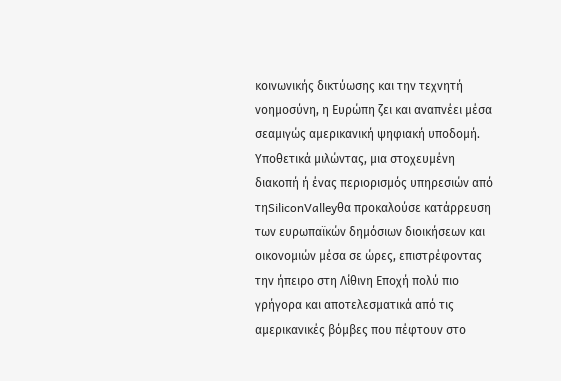κοινωνικής δικτύωσης και την τεχνητή νοημοσύνη, η Ευρώπη ζει και αναπνέει μέσα σεαμιγώς αμερικανική ψηφιακή υποδομή. Υποθετικά μιλώντας, μια στοχευμένη διακοπή ή ένας περιορισμός υπηρεσιών από τηSiliconValleyθα προκαλούσε κατάρρευση των ευρωπαϊκών δημόσιων διοικήσεων και οικονομιών μέσα σε ώρες, επιστρέφοντας την ήπειρο στη Λίθινη Εποχή πολύ πιο γρήγορα και αποτελεσματικά από τις αμερικανικές βόμβες που πέφτουν στο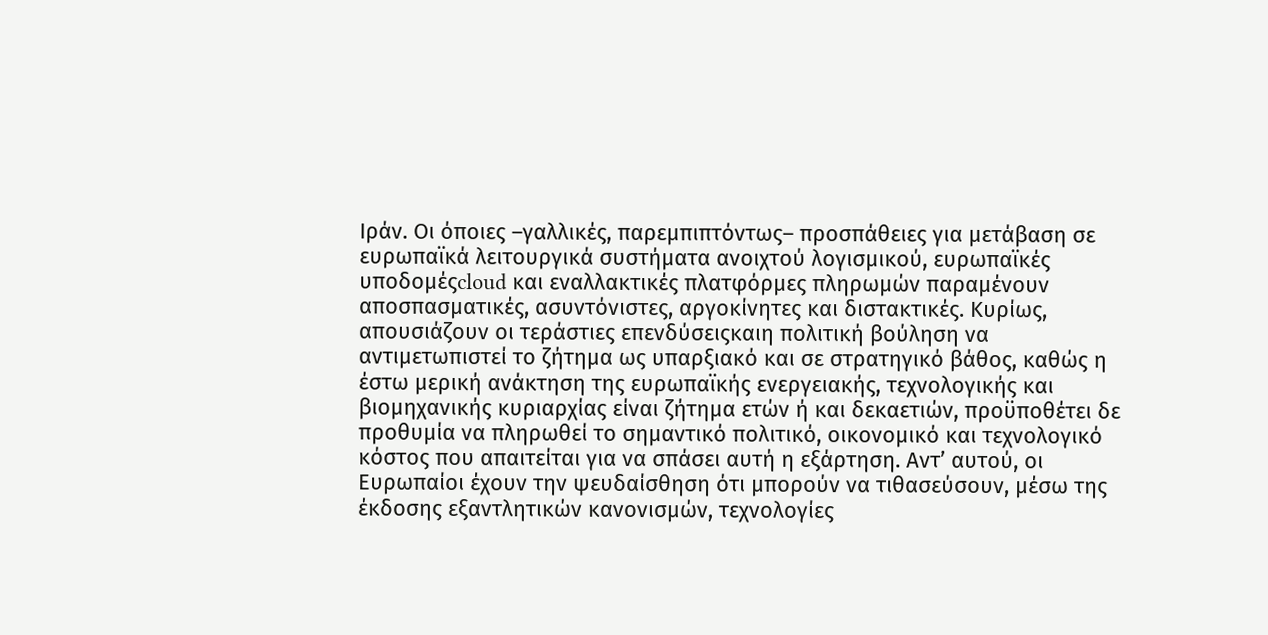Ιράν. Οι όποιες –γαλλικές, παρεμπιπτόντως– προσπάθειες για μετάβαση σε ευρωπαϊκά λειτουργικά συστήματα ανοιχτού λογισμικού, ευρωπαϊκές υποδομέςcloud και εναλλακτικές πλατφόρμες πληρωμών παραμένουν αποσπασματικές, ασυντόνιστες, αργοκίνητες και διστακτικές. Κυρίως, απουσιάζουν οι τεράστιες επενδύσειςκαιη πολιτική βούληση να αντιμετωπιστεί το ζήτημα ως υπαρξιακό και σε στρατηγικό βάθος, καθώς η έστω μερική ανάκτηση της ευρωπαϊκής ενεργειακής, τεχνολογικής και βιομηχανικής κυριαρχίας είναι ζήτημα ετών ή και δεκαετιών, προϋποθέτει δε προθυμία να πληρωθεί το σημαντικό πολιτικό, οικονομικό και τεχνολογικό κόστος που απαιτείται για να σπάσει αυτή η εξάρτηση. Αντ’ αυτού, οι Ευρωπαίοι έχουν την ψευδαίσθηση ότι μπορούν να τιθασεύσουν, μέσω της έκδοσης εξαντλητικών κανονισμών, τεχνολογίες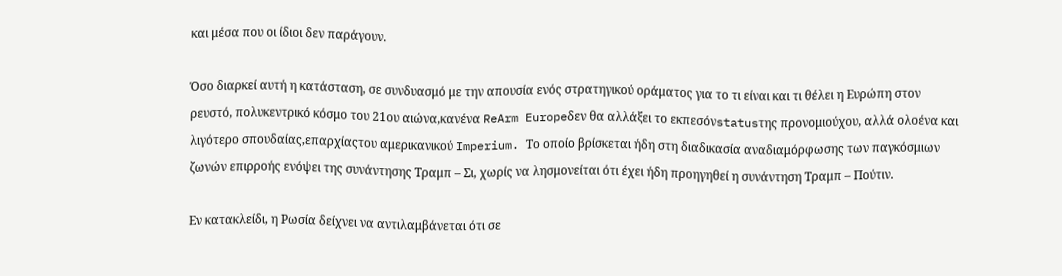και μέσα που οι ίδιοι δεν παράγουν.

Όσο διαρκεί αυτή η κατάσταση, σε συνδυασμό με την απουσία ενός στρατηγικού οράματος για το τι είναι και τι θέλει η Ευρώπη στον ρευστό, πολυκεντρικό κόσμο του 21ου αιώνα,κανένα ReArm Europeδεν θα αλλάξει το εκπεσόνstatusτης προνομιούχου, αλλά ολοένα και λιγότερο σπουδαίας,επαρχίαςτου αμερικανικού Imperium. Το οποίο βρίσκεται ήδη στη διαδικασία αναδιαμόρφωσης των παγκόσμιων ζωνών επιρροής ενόψει της συνάντησης Τραμπ – Σι, χωρίς να λησμονείται ότι έχει ήδη προηγηθεί η συνάντηση Τραμπ – Πούτιν.

Εν κατακλείδι, η Ρωσία δείχνει να αντιλαμβάνεται ότι σε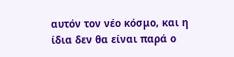αυτόν τον νέο κόσμο, και η ίδια δεν θα είναι παρά ο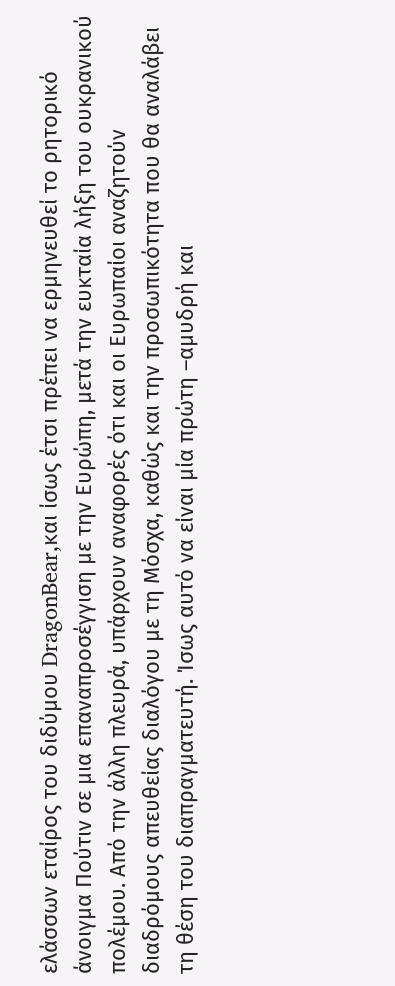ελάσσων εταίρος του διδύμου DragonBear,και ίσως έτσι πρέπει να ερμηνευθεί το ρητορικό άνοιγμα Πούτιν σε μια επαναπροσέγγιση με την Ευρώπη, μετά την ευκταία λήξη του ουκρανικού πολέμου. Από την άλλη πλευρά, υπάρχουν αναφορές ότι και οι Ευρωπαίοι αναζητούν διαδρόμους απευθείας διαλόγου με τη Μόσχα, καθώς και την προσωπικότητα που θα αναλάβει τη θέση του διαπραγματευτή. Ίσως αυτό να είναι μία πρώτη –αμυδρή και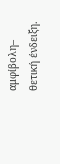αμφίβολη– θετική ένδειξη.